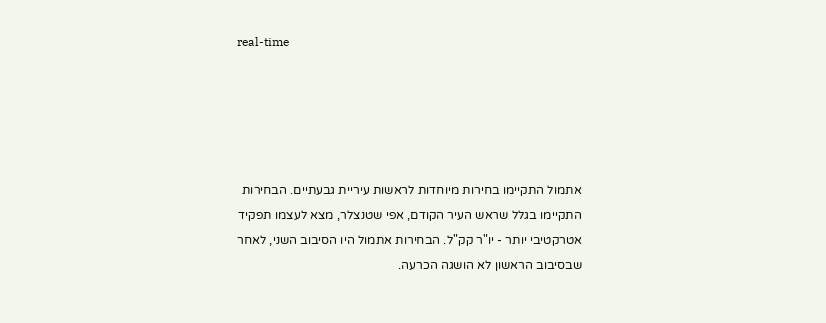real-time





אתמול התקיימו בחירות מיוחדות לראשות עיריית גבעתיים. הבחירות התקיימו בגלל שראש העיר הקודם, אפי שטנצלר, מצא לעצמו תפקיד אטרקטיבי יותר - יו"ר קק"ל. הבחירות אתמול היו הסיבוב השני, לאחר שבסיבוב הראשון לא הושגה הכרעה.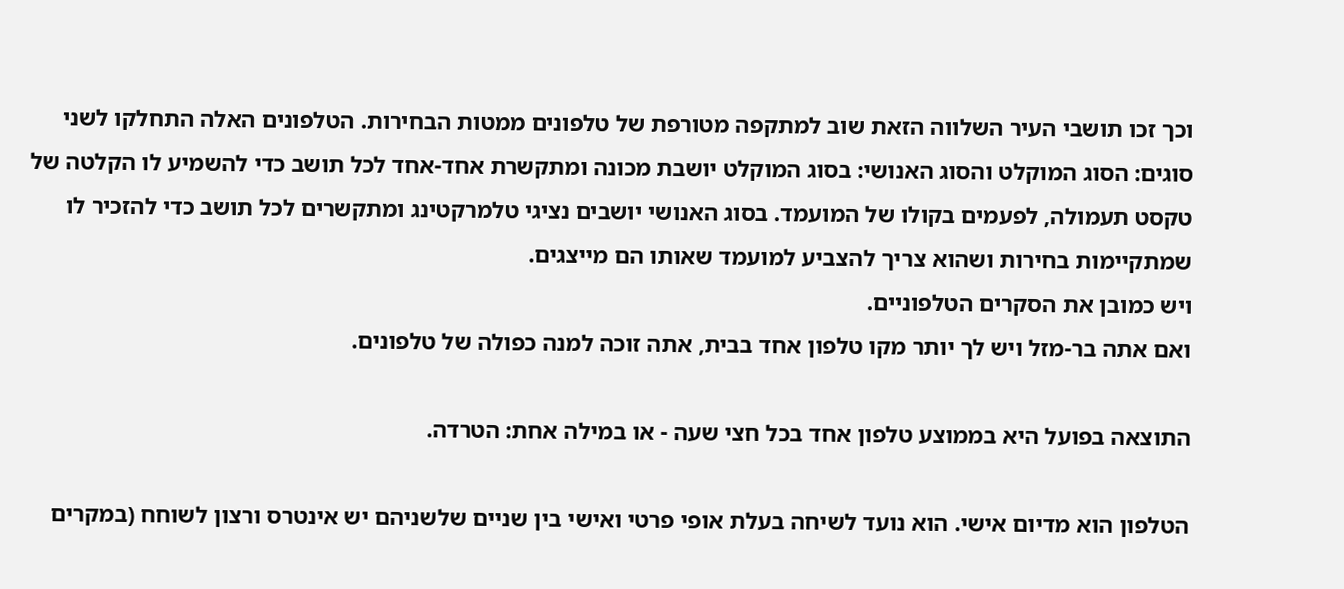וכך זכו תושבי העיר השלווה הזאת שוב למתקפה מטורפת של טלפונים ממטות הבחירות. הטלפונים האלה התחלקו לשני סוגים: הסוג המוקלט והסוג האנושי: בסוג המוקלט יושבת מכונה ומתקשרת אחד-אחד לכל תושב כדי להשמיע לו הקלטה של טקסט תעמולה, לפעמים בקולו של המועמד. בסוג האנושי יושבים נציגי טלמרקטינג ומתקשרים לכל תושב כדי להזכיר לו שמתקיימות בחירות ושהוא צריך להצביע למועמד שאותו הם מייצגים.
ויש כמובן את הסקרים הטלפוניים.
ואם אתה בר-מזל ויש לך יותר מקו טלפון אחד בבית, אתה זוכה למנה כפולה של טלפונים.

התוצאה בפועל היא בממוצע טלפון אחד בכל חצי שעה - או במילה אחת: הטרדה.

הטלפון הוא מדיום אישי. הוא נועד לשיחה בעלת אופי פרטי ואישי בין שניים שלשניהם יש אינטרס ורצון לשוחח (במקרים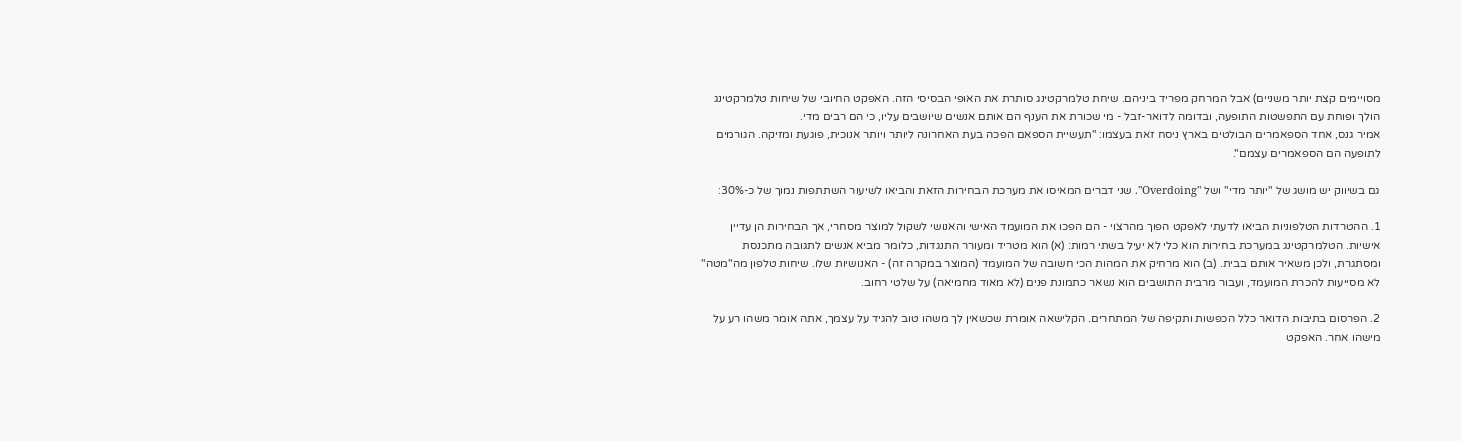מסויימים קצת יותר משניים) אבל המרחק מפריד ביניהם. שיחת טלמרקטינג סותרת את האופי הבסיסי הזה. האפקט החיובי של שיחות טלמרקטינג הולך ופוחת עם התפשטות התופעה, ובדומה לדואר-זבל - מי שכורת את הענף הם אותם אנשים שיושבים עליו, כי הם רבים מדי.
אמיר גנס, אחד הספאמרים הבולטים בארץ ניסח זאת בעצמו: "תעשיית הספאם הפכה בעת האחרונה ליותר ויותר אנוכית, פוגעת ומזיקה. הגורמים לתופעה הם הספאמרים עצמם".

גם בשיווק יש מושג של "יותר מדי" ושל "Overdoing". שני דברים המאיסו את מערכת הבחירות הזאת והביאו לשיעור השתתפות נמוך של כ-30%:

1. ההטרדות הטלפוניות הביאו לדעתי לאפקט הפוך מהרצוי - הם הפכו את המועמד האישי והאנושי לשקול למוצר מסחרי, אך הבחירות הן עדיין אישיות. הטלמרקטינג במערכת בחירות הוא כלי לא יעיל בשתי רמות: (א) הוא מטריד ומעורר התנגדות, כלומר מביא אנשים לתגובה מתכנסת ומסתגרת, ולכן משאיר אותם בבית. (ב) הוא מרחיק את המהות הכי חשובה של המועמד (המוצר במקרה זה) - האנושיות שלו. שיחות טלפון מה"מטה" לא מסייעות להכרת המועמד, ועבור מרבית התושבים הוא נשאר כתמונת פנים (לא מאוד מחמיאה) על שלטי רחוב.

2. הפרסום בתיבות הדואר כלל הכפשות ותקיפה של המתחרים. הקלישאה אומרת שכשאין לך משהו טוב להגיד על עצמך, אתה אומר משהו רע על מישהו אחר. האפקט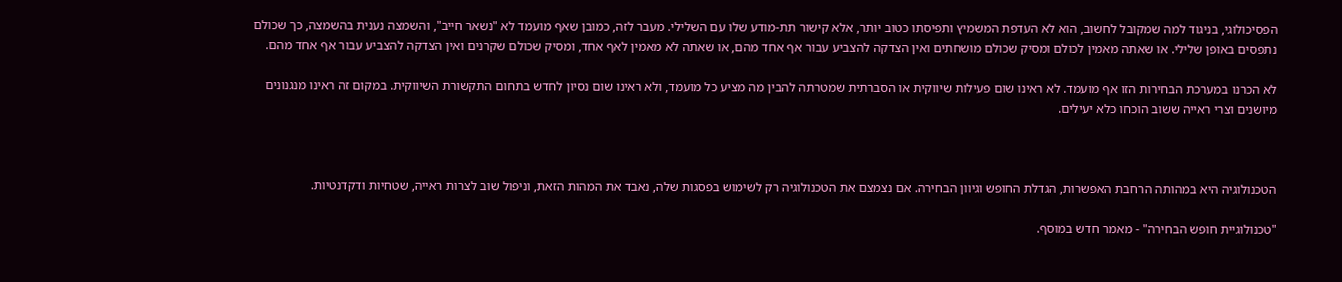הפסיכולוגי, בניגוד למה שמקובל לחשוב, הוא לא העדפת המשמיץ ותפיסתו כטוב יותר, אלא קישור תת-מודע שלו עם השלילי. מעבר לזה, כמובן שאף מועמד לא "נשאר חייב", והשמצה נענית בהשמצה, כך שכולם נתפסים באופן שלילי. או שאתה מאמין לכולם ומסיק שכולם מושחתים ואין הצדקה להצביע עבור אף אחד מהם, או שאתה לא מאמין לאף אחד, ומסיק שכולם שקרנים ואין הצדקה להצביע עבור אף אחד מהם.

לא הכרנו במערכת הבחירות הזו אף מועמד. לא ראינו שום פעילות שיווקית או הסברתית שמטרתה להבין מה מציע כל מועמד, ולא ראינו שום נסיון לחדש בתחום התקשורת השיווקית. במקום זה ראינו מנגנונים מיושנים וצרי ראייה ששוב הוכחו כלא יעילים.



הטכנולוגיה היא במהותה הרחבת האפשרות, הגדלת החופש וגיוון הבחירה. אם נצמצם את הטכנולוגיה רק לשימוש בפסגות שלה, נאבד את המהות הזאת, וניפול שוב לצרות ראייה, שטחיות ודקדנטיות.

"טכנולוגיית חופש הבחירה" - מאמר חדש במוסף.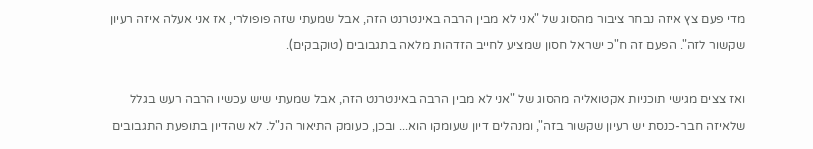מדי פעם צץ איזה נבחר ציבור מהסוג של "אני לא מבין הרבה באינטרנט הזה, אבל שמעתי שזה פופולרי, אז אני אעלה איזה רעיון שקשור לזה". הפעם זה ח"כ ישראל חסון שמציע לחייב הזדהות מלאה בתגבובים (טוקבקים).

ואז צצים מגישי תוכניות אקטואליה מהסוג של "אני לא מבין הרבה באינטרנט הזה, אבל שמעתי שיש עכשיו הרבה רעש בגלל שלאיזה חבר-כנסת יש רעיון שקשור בזה", ומנהלים דיון שעומקו הוא... ובכן, כעומק התיאור הנ"ל. לא שהדיון בתופעת התגבובים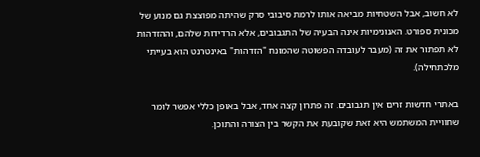לא חשוב, אבל השטחיות מביאה אותו לרמת סיבובי סרק שהיתה מפוצצת גם מנוע של מכונית ספורט. האנונימיות אינה הבעיה של התגבובים, אלא הרדידות שלהם, וההזדהות לא תפתור את זה (מעבר לעובדה הפשוטה שהמונח "הזדהות" באינטרנט הוא בעייתי מלכתחילה).

באתרי חדשות זרים אין תגבובים. זה פתרון קצה אחד, אבל באופן כללי אפשר לומר שחוויית המשתמש היא זאת שקובעת את הקשר בין הצורה והתוכן.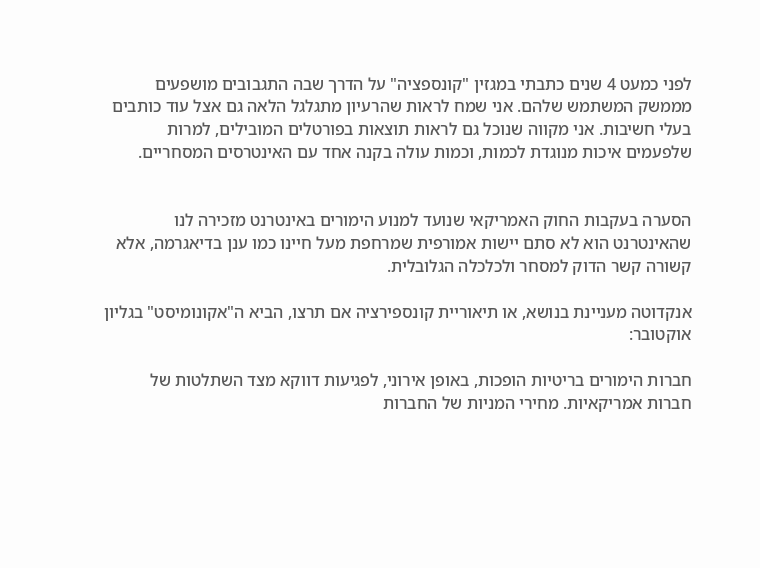לפני כמעט 4 שנים כתבתי במגזין "קונספציה" על הדרך שבה התגבובים מושפעים מממשק המשתמש שלהם. אני שמח לראות שהרעיון מתגלגל הלאה גם אצל עוד כותבים בעלי חשיבות. אני מקווה שנוכל גם לראות תוצאות בפורטלים המובילים, למרות שלפעמים איכות מנוגדת לכמות, וכמות עולה בקנה אחד עם האינטרסים המסחריים.


הסערה בעקבות החוק האמריקאי שנועד למנוע הימורים באינטרנט מזכירה לנו שהאינטרנט הוא לא סתם יישות אמורפית שמרחפת מעל חיינו כמו ענן בדיאגרמה, אלא קשורה קשר הדוק למסחר ולכלכלה הגלובלית.

אנקדוטה מעניינת בנושא, או תיאוריית קונספירציה אם תרצו, הביא ה"אקונומיסט" בגליון אוקטובר:

חברות הימורים בריטיות הופכות, באופן אירוני, לפגיעות דווקא מצד השתלטות של חברות אמריקאיות. מחירי המניות של החברות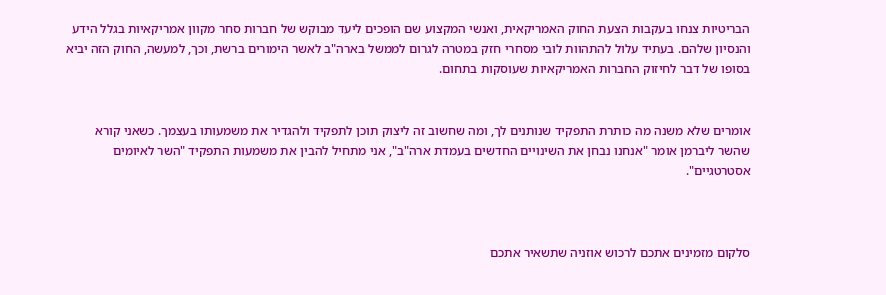הבריטיות צנחו בעקבות הצעת החוק האמריקאית, ואנשי המקצוע שם הופכים ליעד מבוקש של חברות סחר מקוון אמריקאיות בגלל הידע והנסיון שלהם. בעתיד עלול להתהוות לובי מסחרי חזק במטרה לגרום לממשל בארה"ב לאשר הימורים ברשת, וכך, למעשה, החוק הזה יביא בסופו של דבר לחיזוק החברות האמריקאיות שעוסקות בתחום.


אומרים שלא משנה מה כותרת התפקיד שנותנים לך, ומה שחשוב זה ליצוק תוכן לתפקיד ולהגדיר את משמעותו בעצמך. כשאני קורא שהשר ליברמן אומר "אנחנו נבחן את השינויים החדשים בעמדת ארה"ב", אני מתחיל להבין את משמעות התפקיד "השר לאיומים אסטרטגיים".



סלקום מזמינים אתכם לרכוש אוזניה שתשאיר אתכם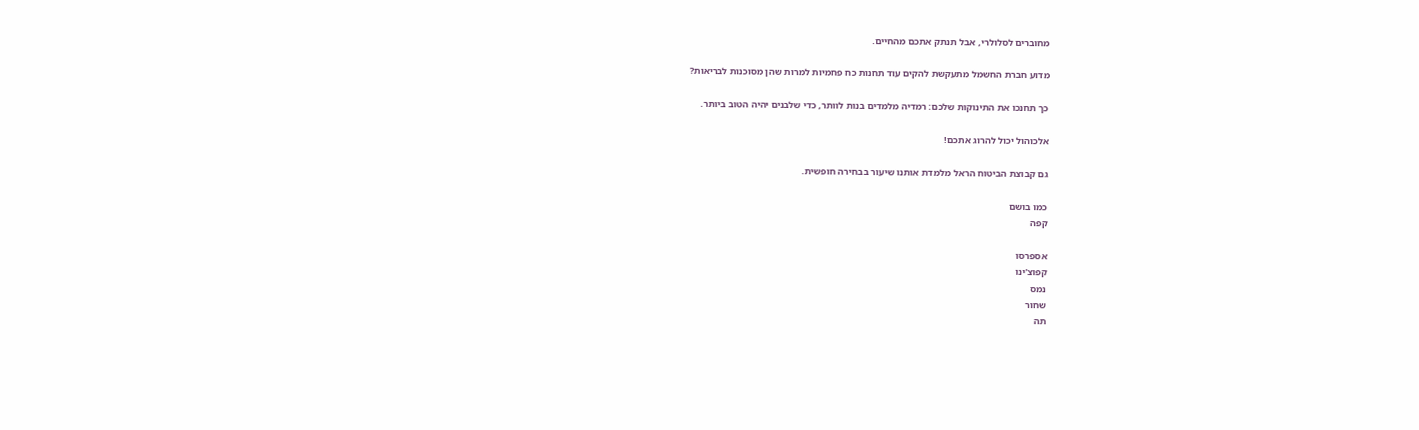מחוברים לסלולרי, אבל תנתק אתכם מהחיים.

מדוע חברת החשמל מתעקשת להקים עוד תחנות כח פחמיות למרות שהן מסוכנות לבריאות?

כך תחנכו את התינוקות שלכם: רמדיה מלמדים בנות לוותר, כדי שלבנים יהיה הטוב ביותר.

אלכוהול יכול להרוג אתכם!

גם קבוצת הביטוח הראל מלמדת אותנו שיעור בבחירה חופשית.

כמו בושם
קפה

אספרסו
קפוצ'ינו
נמס
שחור
תה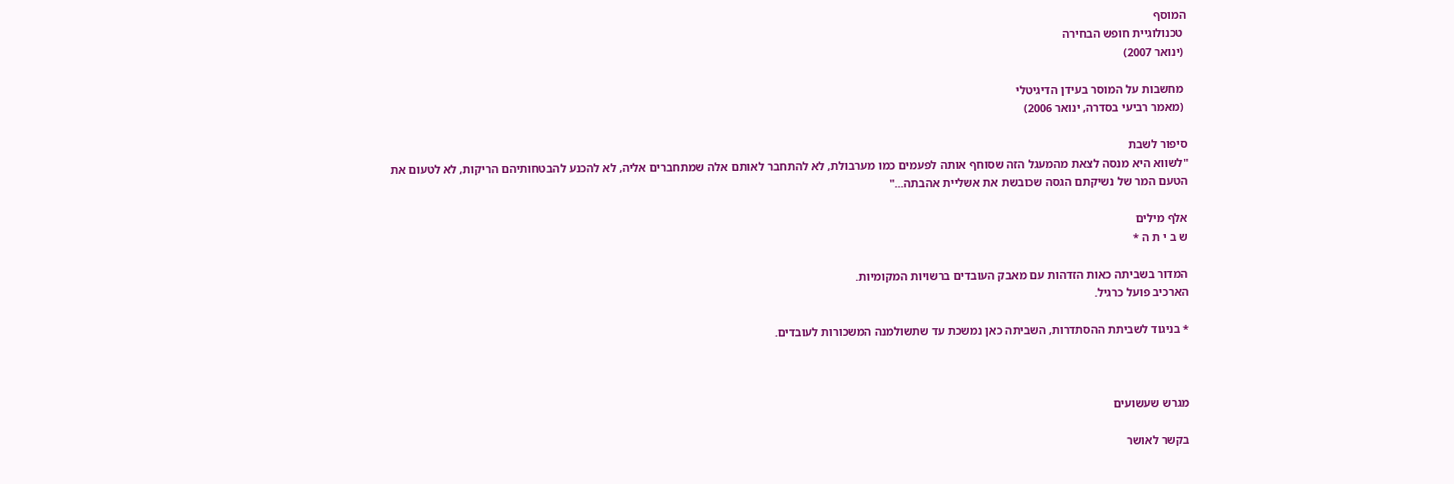המוסף
 טכנולוגיית חופש הבחירה
 (ינואר 2007)

 מחשבות על המוסר בעידן הדיגיטלי
 (מאמר רביעי בסדרה, ינואר 2006)

סיפור לשבת
"לשווא היא מנסה לצאת מהמעגל הזה שסוחף אותה לפעמים כמו מערבולת, לא להתחבר לאותם אלה שמתחברים אליה, לא להכנע להבטחותיהם הריקות, לא לטעום את הטעם המר של נשיקתם הגסה שכובשת את אשליית אהבתה..."

אלף מילים
ש ב י ת ה *

המדור בשביתה כאות הזדהות עם מאבק העובדים ברשויות המקומיות.
הארכיב פועל כרגיל.

* בניגוד לשביתת ההסתדרות, השביתה כאן נמשכת עד שתשולמנה המשכורות לעובדים.



מגרש שעשועים

בקשר לאושר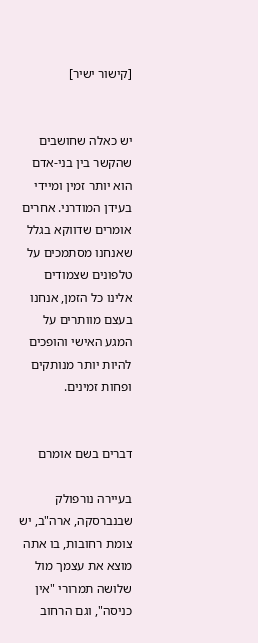[קישור ישיר]


יש כאלה שחושבים שהקשר בין בני-אדם הוא יותר זמין ומיידי בעידן המודרני. אחרים אומרים שדווקא בגלל שאנחנו מסתמכים על טלפונים שצמודים אלינו כל הזמן, אנחנו בעצם מוותרים על המגע האישי והופכים להיות יותר מנותקים ופחות זמינים.


דברים בשם אומרם

בעיירה נורפולק שבנברסקה, ארה"ב, יש צומת רחובות, בו אתה מוצא את עצמך מול שלושה תמרורי "אין כניסה", וגם הרחוב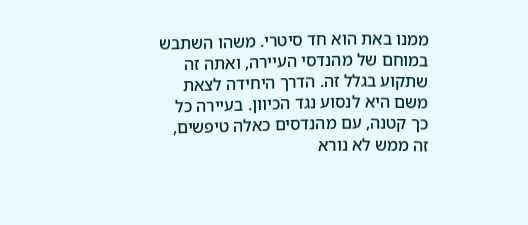ממנו באת הוא חד סיטרי. משהו השתבש במוחם של מהנדסי העיירה, ואתה זה שתקוע בגלל זה. הדרך היחידה לצאת משם היא לנסוע נגד הכיוון. בעיירה כל כך קטנה, עם מהנדסים כאלה טיפשים, זה ממש לא נורא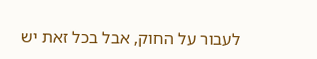לעבור על החוק, אבל בכל זאת יש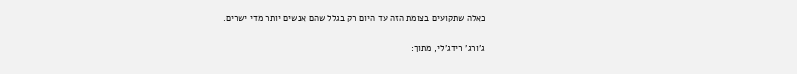כאלה שתקועים בצומת הזה עד היום רק בגלל שהם אנשים יותר מדי ישרים.

ג'ורג' רידג'לי, מתוך: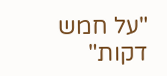"על חמש דקות"